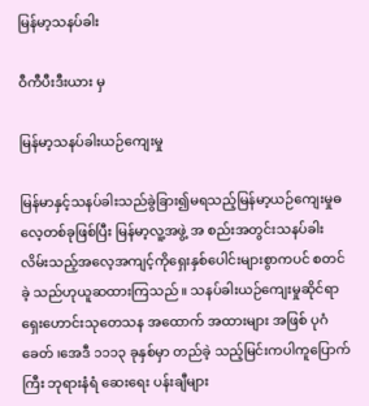မြန်မာ့သနပ်ခါး

ဝီကီပီးဒီးယား မှ

မြန်မာ့သနပ်ခါးယဉ်ကျေးမှု

မြန်မာနှင့်သနပ်ခါးသည်ခွဲခြား၍မရသည့်မြန်မာ့ယဉ်ကျေးမှုဓလေ့တစ်ခုဖြစ်ပြီး မြန်မာ့လူ့အဖွဲ့ အ စည်းအတွင်းသနပ်ခါးလိမ်းသည့်အလေ့အကျင့်ကိုရှေးနှစ်ပေါင်းများစွာကပင် စတင်ခဲ့ သည်ဟုယူဆထားကြသည်။ သနပ်ခါးယဉ်ကျေးမှုဆိုင်ရာရှေးဟောင်းသုတေသန အထောက် အထားများ အဖြစ် ပုဂံခေတ် ၊အေဒီ ၁၁၁၃ ခုနှစ်မှာ တည်ခဲ့ သည့်မြင်းကပါကူပြောက်ကြီး ဘုရားနံရံ ဆေးရေး ပန်းချီများ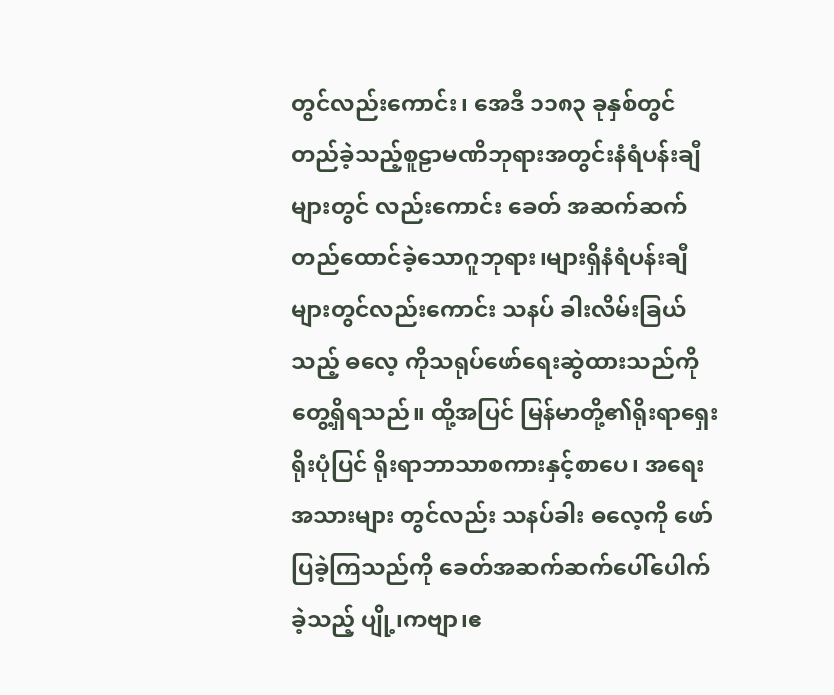တွင်လည်းကောင်း၊ အေဒီ ၁၁၈၃ ခုနှစ်တွင်တည်ခဲ့သည့်စူဠာမဏိဘုရားအတွင်းနံရံပန်းချီများတွင် လည်းကောင်း ခေတ် အဆက်ဆက် တည်ထောင်ခဲ့သောဂူဘုရား၊များရှိနံရံပန်းချီများတွင်လည်းကောင်း သနပ် ခါးလိမ်းခြယ်သည့် ဓလေ့ ကိုသရုပ်ဖော်ရေးဆွဲထားသည်ကိုတွေ့ရှိရသည်။ ထို့အပြင် မြန်မာတို့၏ရိုးရာရှေးရိုးပုံပြင် ရိုးရာဘာသာစကားနှင့်စာပေ၊ အရေးအသားများ တွင်လည်း သနပ်ခါး ဓလေ့ကို ဖော်ပြခဲ့ကြသည်ကို ခေတ်အဆက်ဆက်ပေါ်ပေါက်ခဲ့သည့် ပျို့၊ကဗျာ၊ဧ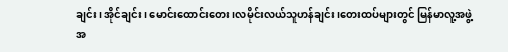ချင်း၊ အိုင်ချင်း၊ မောင်းထောင်းတေး၊လမိုင်းလယ်သူဟန်ချင်း၊တေးထပ်များတွင် မြန်မာလူ့အဖွဲ့ အ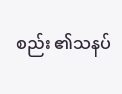စည်း ၏သနပ်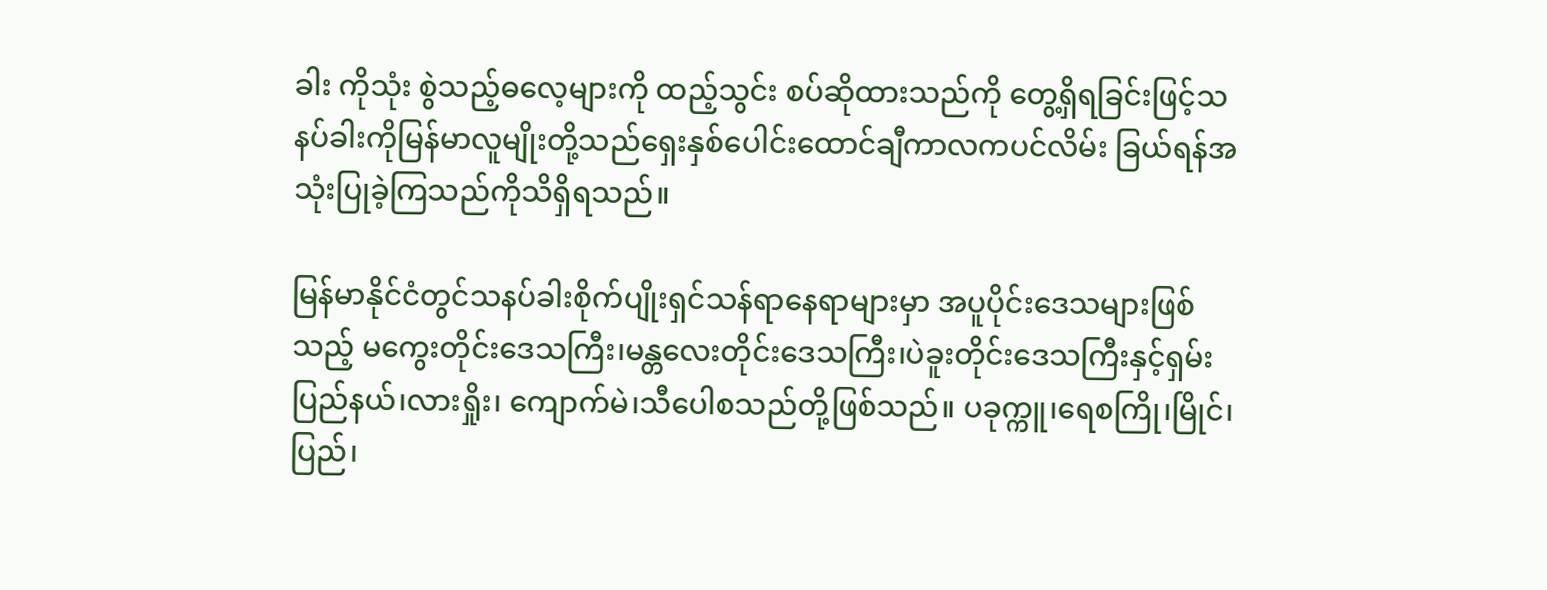ခါး ကိုသုံး စွဲသည့်ဓလေ့များကို ထည့်သွင်း စပ်ဆိုထားသည်ကို တွေ့ရှိရခြင်းဖြင့်သနပ်ခါးကိုမြန်မာလူမျိုးတို့သည်ရှေးနှစ်ပေါင်းထောင်ချီကာလကပင်လိမ်း ခြယ်ရန်အသုံးပြုခဲ့ကြသည်ကိုသိရှိရသည်။

မြန်မာနိုင်ငံတွင်သနပ်ခါးစိုက်ပျိုးရှင်သန်ရာနေရာများမှာ အပူပိုင်းဒေသများဖြစ်သည့် မကွေးတိုင်းဒေသကြီး၊မန္တလေးတိုင်းဒေသကြီး၊ပဲခူးတိုင်းဒေသကြီးနှင့်ရှမ်းပြည်နယ်၊လားရှိုး၊ ကျောက်မဲ၊သီပေါစသည်တို့ဖြစ်သည်။ ပခုက္ကူ၊ရေစကြို၊မြိုင်၊ပြည်၊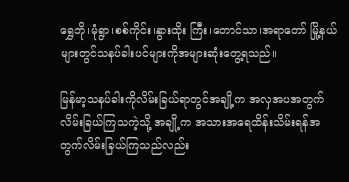ရွှေဘို၊မုံရွာ၊စစ်ကိုင်း၊နွားထိုး ကြီး၊တောင်သာ၊အရာတော် မြို့နယ်များတွင်သနပ်ခါးပင်များကိုအများဆုံးတွေ့ရသည်။

မြန်မာ့သနပ်ခါးကိုလိမ်းခြယ်ရာတွင်အချို့က အလှအပအတွက်လိမ်းခြယ်ကြသကဲ့သို့ အချို့က အသားအရေထိန်းသိမ်းရန်အတွက်လိမ်းခြယ်ကြသည်လည်း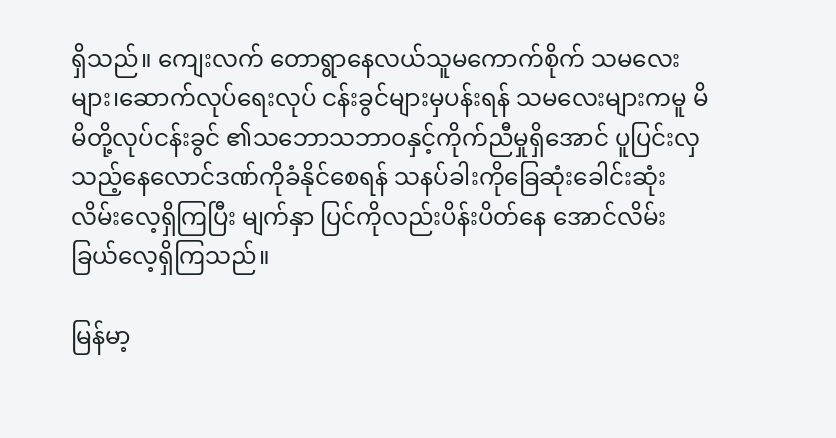ရှိသည်။ ကျေးလက် တောရွာနေလယ်သူမကောက်စိုက် သမလေးများ၊ဆောက်လုပ်ရေးလုပ် ငန်းခွင်များမှပန်းရန် သမလေးများကမူ မိမိတို့လုပ်ငန်းခွင် ၏သဘောသဘာဝနှင့်ကိုက်ညီမှုရှိအောင် ပူပြင်းလှ သည့်နေလောင်ဒဏ်ကိုခံနိုင်စေရန် သနပ်ခါးကိုခြေဆုံးခေါင်းဆုံးလိမ်းလေ့ရှိကြပြီး မျက်နှာ ပြင်ကိုလည်းပိန်းပိတ်နေ အောင်လိမ်းခြယ်လေ့ရှိကြသည်။

မြန်မာ့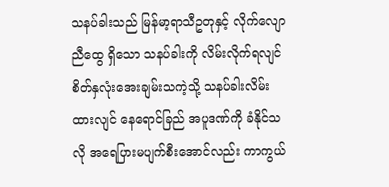သနပ်ခါးသည် မြန်မာ့ရာသီဥတုနှင့် လိုက်လျောညီထွေ ရှိသော သနပ်ခါးကို လိမ်းလိုက်ရလျင် စိတ်နှလုံးအေးချမ်းသကဲ့သို့ သနပ်ခါးလိမ်းထားလျင် နေရောင်ခြည် အပူဒဏ်ကို ခံနိုင်သလို အရေပြားမပျက်စီးအောင်လည်း ကာကွယ်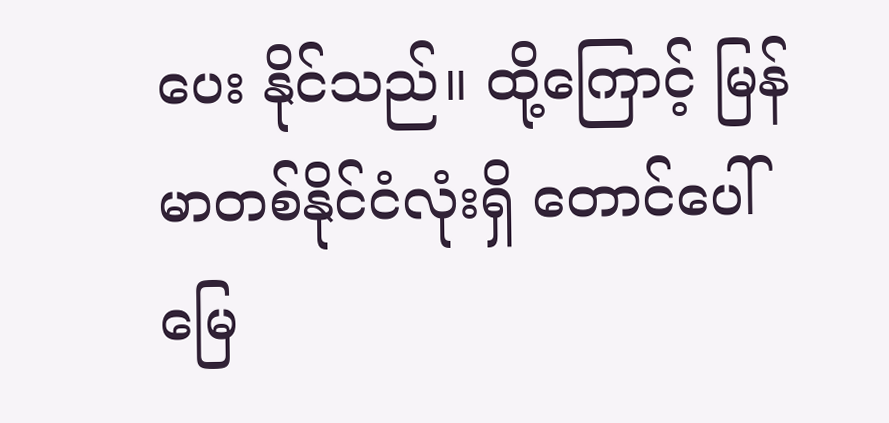ပေး နိုင်သည်။ ထို့ကြောင့် မြန်မာတစ်နိုင်ငံလုံးရှိ တောင်ပေါ်မြေ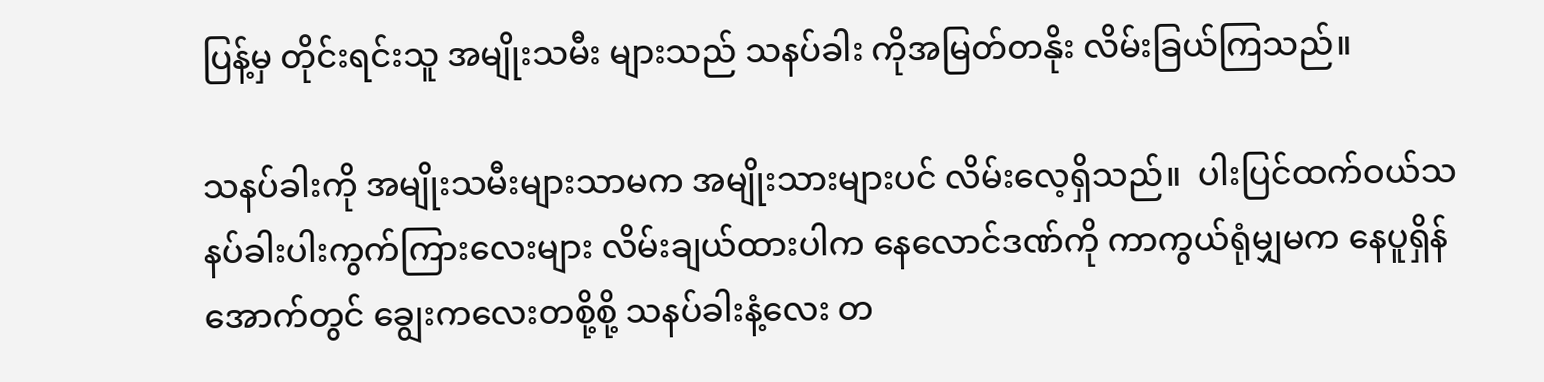ပြန့်မှ တိုင်းရင်းသူ အမျိုးသမီး များသည် သနပ်ခါး ကိုအမြတ်တနိုး လိမ်းခြယ်ကြသည်။

သနပ်ခါးကို အမျိုးသမီးများသာမက အမျိုးသားများပင် လိမ်းလေ့ရှိသည်။  ပါးပြင်ထက်ဝယ်သနပ်ခါးပါးကွက်ကြားလေးများ လိမ်းချယ်ထားပါက နေလောင်ဒဏ်ကို ကာကွယ်ရုံမျှမက နေပူရှိန်အောက်တွင် ချွေးကလေးတစို့စို့ သနပ်ခါးနံ့လေး တ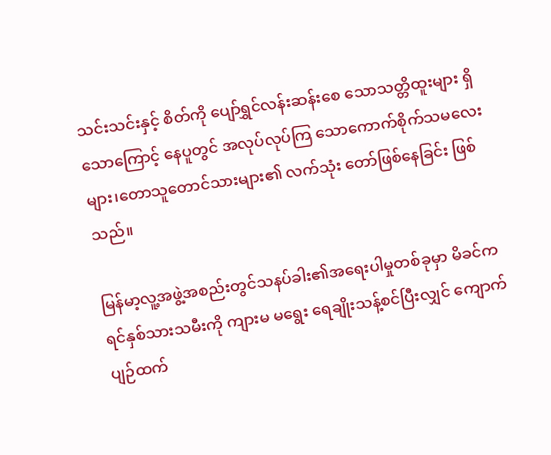သင်းသင်းနှင့် စိတ်ကို ပျော်ရွှင်လန်းဆန်းစေ သောသတ္တိထူးများ ရှိသောကြောင့် နေပူတွင် အလုပ်လုပ်ကြ သောကောက်စိုက်သမလေးများ၊တောသူတောင်သားများ၏ လက်သုံး တော်ဖြစ်နေခြင်း ဖြစ်သည်။

မြန်မာ့လူ့အဖွဲ့အစည်းတွင်သနပ်ခါး၏အရေးပါမှုတစ်ခုမှာ မိခင်က ရင်နှစ်သားသမီးကို ကျားမ မရွေး ရေချိုးသန့်စင်ပြီးလျှင် ကျောက်ပျဉ်ထက်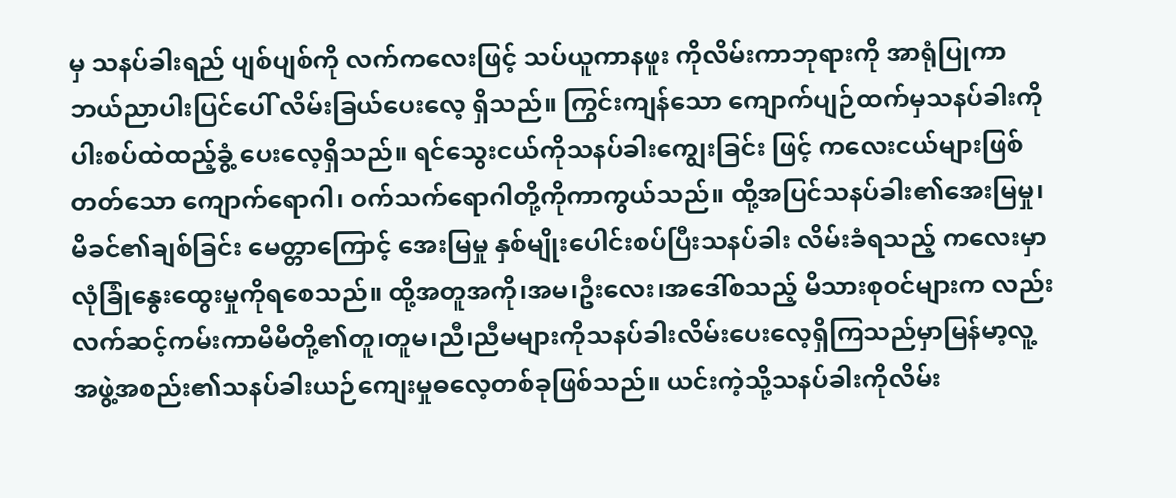မှ သနပ်ခါးရည် ပျစ်ပျစ်ကို လက်ကလေးဖြင့် သပ်ယူကာနဖူး ကိုလိမ်းကာဘုရားကို အာရုံပြုကာ ဘယ်ညာပါးပြင်ပေါ် လိမ်းခြယ်ပေးလေ့ ရှိသည်။ ကြွင်းကျန်သော ကျောက်ပျဉ်ထက်မှသနပ်ခါးကိုပါးစပ်ထဲထည့်ခွံ့ ပေးလေ့ရှိသည်။ ရင်သွေးငယ်ကိုသနပ်ခါးကျွေးခြင်း ဖြင့် ကလေးငယ်များဖြစ်တတ်သော ကျောက်ရောဂါ၊ ဝက်သက်ရောဂါတို့ကိုကာကွယ်သည်။ ထို့အပြင်သနပ်ခါး၏အေးမြမှု၊ မိခင်၏ချစ်ခြင်း မေတ္တာကြောင့် အေးမြမှု နှစ်မျိုးပေါင်းစပ်ပြီးသနပ်ခါး လိမ်းခံရသည့် ကလေးမှာ လုံခြုံနွေးထွေးမှုကိုရစေသည်။ ထို့အတူအကို၊အမ၊ဦးလေး၊အဒေါ်စသည့် မိသားစုဝင်များက လည်းလက်ဆင့်ကမ်းကာမိမိတို့၏တူ၊တူမ၊ညီ၊ညီမများကိုသနပ်ခါးလိမ်းပေးလေ့ရှိကြသည်မှာမြန်မာ့လူ့အဖွဲ့အစည်း၏သနပ်ခါးယဉ်ကျေးမှုဓလေ့တစ်ခုဖြစ်သည်။ ယင်းကဲ့သို့သနပ်ခါးကိုလိမ်း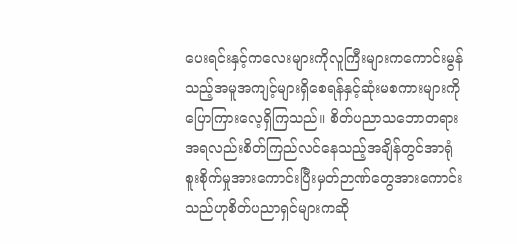ပေးရင်းနှင့်ကလေးများကိုလူကြီးများကကောင်းမွန်သည့်အမူအကျင့်များရှိစေရန်နှင့်ဆုံးမစကားများကိုပြောကြားလေ့ရှိကြသည်။ စိတ်ပညာသဘောတရားအရလည်းစိတ်ကြည်လင်နေသည့်အချိန်တွင်အာရုံစူးစိုက်မှုအားကောင်းပြီးမှတ်ဉာဏ်တွေအားကောင်းသည်ဟုစိတ်ပညာရှင်များကဆို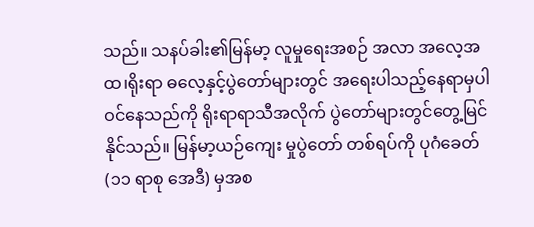သည်။ သနပ်ခါး၏မြန်မာ့ လူမှုရေးအစဉ် အလာ အလေ့အထ၊ရိုးရာ ဓလေ့နှင့်ပွဲတော်များတွင် အရေးပါသည့်နေရာမှပါဝင်နေသည်ကို ရိုးရာရာသီအလိုက် ပွဲတော်များတွင်တွေ့မြင်နိုင်သည်။ မြန်မာ့ယဉ်ကျေး မှုပွဲတော် တစ်ရပ်ကို ပုဂံခေတ် (၁၁ ရာစု အေဒီ) မှအစ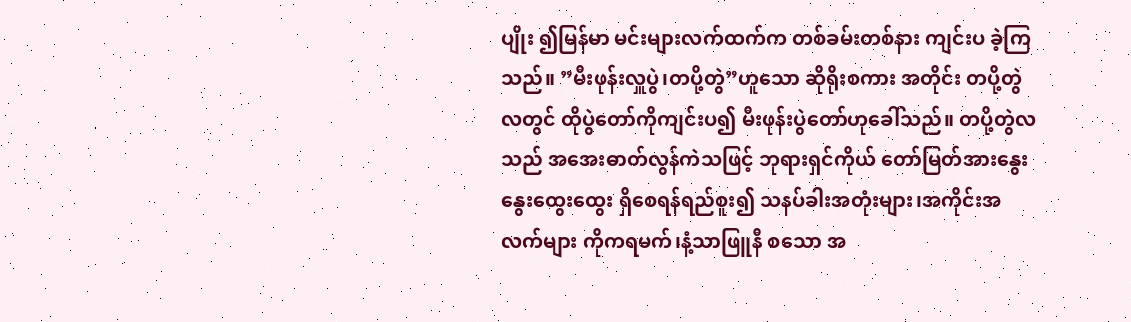ပျိုး ၍မြန်မာ မင်းများလက်ထက်က တစ်ခမ်းတစ်နား ကျင်းပ ခဲ့ကြသည်။ ”မီးဖုန်းလှူပွဲ၊တပို့တွဲ”ဟူသော ဆိုရိုးစကား အတိုင်း တပို့တွဲလတွင် ထိုပွဲတော်ကိုကျင်းပ၍ မီးဖုန်းပွဲတော်ဟုခေါ်သည်။ တပို့တွဲလသည် အအေးဓာတ်လွန်ကဲသဖြင့် ဘုရားရှင်ကိုယ် တော်မြတ်အားနွေးနွေးထွေးထွေး ရှိစေရန်ရည်စူး၍ သနပ်ခါးအတုံးများ၊အကိုင်းအလက်များ ကိုကရမက်၊နံ့သာဖြူနီ စသော အ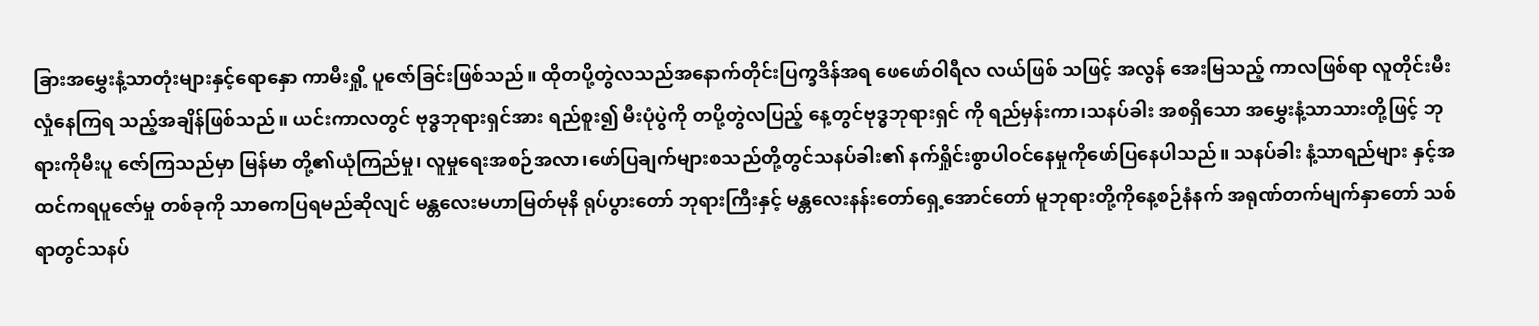ခြားအမွှေးနံ့သာတုံးများနှင့်ရောနှော ကာမီးရှို့ ပူဇော်ခြင်းဖြစ်သည်။ ထိုတပို့တွဲလသည်အနောက်တိုင်းပြက္ခဒိန်အရ ဖေဖော်ဝါရီလ လယ်ဖြစ် သဖြင့် အလွန် အေးမြသည့် ကာလဖြစ်ရာ လူတိုင်းမီးလှုံနေကြရ သည့်အချိန်ဖြစ်သည်။ ယင်းကာလတွင် ဗုဒ္ဓဘုရားရှင်အား ရည်စူး၍ မီးပုံပွဲကို တပို့တွဲလပြည့် နေ့တွင်ဗုဒ္ဓဘုရားရှင် ကို ရည်မှန်းကာ၊သနပ်ခါး အစရှိသော အမွှေးနံ့သာသားတို့ဖြင့် ဘုရားကိုမီးပူ ဇော်ကြသည်မှာ မြန်မာ တို့၏ယုံကြည်မှု၊ လူမှုရေးအစဉ်အလာ၊ဖော်ပြချက်များစသည်တို့တွင်သနပ်ခါး၏ နက်ရှိုင်းစွာပါဝင်နေမှုကိုဖော်ပြနေပါသည်။ သနပ်ခါး နံ့သာရည်များ နှင့်အထင်ကရပူဇော်မှု တစ်ခုကို သာဓကပြရမည်ဆိုလျင် မန္တလေးမဟာမြတ်မုနိ ရုပ်ပွားတော် ဘုရားကြီးနှင့် မန္တလေးနန်းတော်ရှေ့အောင်တော် မူဘုရားတို့ကိုနေ့စဉ်နံနက် အရုဏ်တက်မျက်နှာတော် သစ်ရာတွင်သနပ်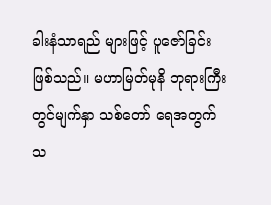ခါးနံသာရည် များဖြင့် ပူဇော်ခြင်းဖြစ်သည်။ မဟာမြတ်မုနိ ဘုရားကြီးတွင်မျက်နှာ သစ်တော် ရေအတွက်သ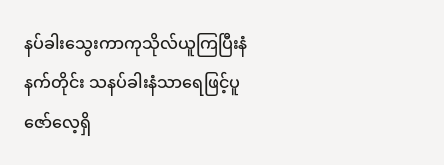နပ်ခါးသွေးကာကုသိုလ်ယူကြပြီးနံနက်တိုင်း သနပ်ခါးနံသာရေဖြင့်ပူဇော်လေ့ရှိ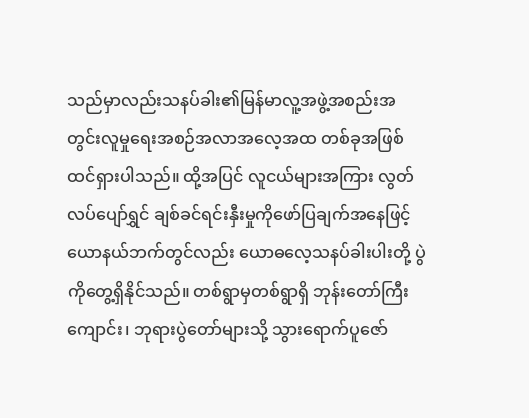သည်မှာလည်းသနပ်ခါး၏မြန်မာလူ့အဖွဲ့အစည်းအတွင်းလူမှုရေးအစဉ်အလာအလေ့အထ တစ်ခုအဖြစ်ထင်ရှားပါသည်။ ထို့အပြင် လူငယ်များအကြား လွတ်လပ်ပျော်ရွှင် ချစ်ခင်ရင်းနှီးမှုကိုဖော်ပြချက်အနေဖြင့် ယောနယ်ဘက်တွင်လည်း ယောဓလေ့သနပ်ခါးပါးတို့ ပွဲကိုတွေ့ရှိနိုင်သည်။ တစ်ရွာမှတစ်ရွာရှိ ဘုန်းတော်ကြီးကျောင်း၊ ဘုရားပွဲတော်များသို့ သွားရောက်ပူဇော်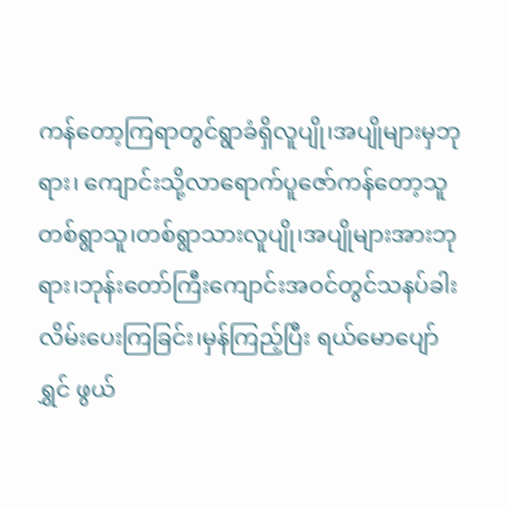ကန်တော့ကြရာတွင်ရွာခံရှိလူပျို၊အပျိုများမှဘုရား၊ ကျောင်းသို့လာရောက်ပူဇော်ကန်တော့သူတစ်ရွာသူ၊တစ်ရွာသားလူပျို၊အပျိုများအားဘုရား၊ဘုန်းတော်ကြီးကျောင်းအဝင်တွင်သနပ်ခါးလိမ်းပေးကြခြင်း၊မှန်ကြည့်ပြီး ရယ်မောပျော်ရွှင် ဖွယ်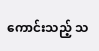ကောင်းသည့် သ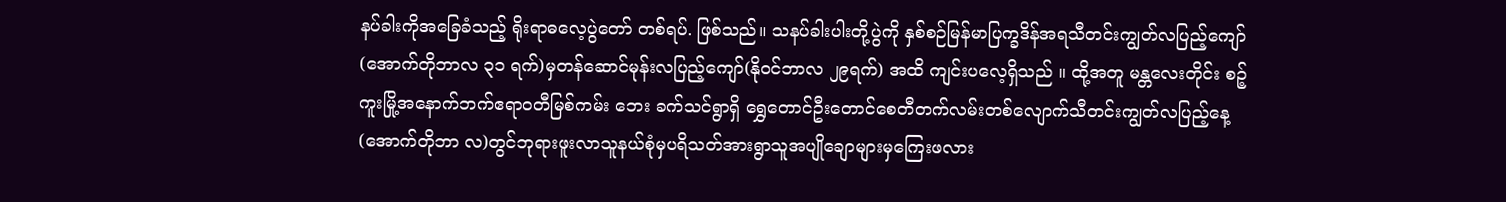နပ်ခါးကိုအခြေခံသည့် ရိုးရာဓလေ့ပွဲတော် တစ်ရပ်. ဖြစ်သည်။ သနပ်ခါးပါးတို့ပွဲကို နှစ်စဉ်မြန်မာပြက္ခဒိန်အရသီတင်းကျွတ်လပြည့်ကျော် (အောက်တိုဘာလ ၃၁ ရက်)မှတန်ဆောင်မုန်းလပြည့်ကျော်(နိုဝင်ဘာလ ၂၉ရက်) အထိ ကျင်းပလေ့ရှိသည် ။ ထို့အတူ မန္တလေးတိုင်း စဉ့်ကူးမြို့အနောက်ဘက်ဧရာဝတီမြစ်ကမ်း ဘေး ခက်သင်ရွာရှိ ရွှေတောင်ဦးတောင်စေတီတက်လမ်းတစ်လျောက်သီတင်းကျွတ်လပြည့်နေ့(အောက်တိုဘာ လ)တွင်ဘုရားဖူးလာသူနယ်စုံမှပရိသတ်အားရွာသူအပျိုချောများမှကြေးဖလား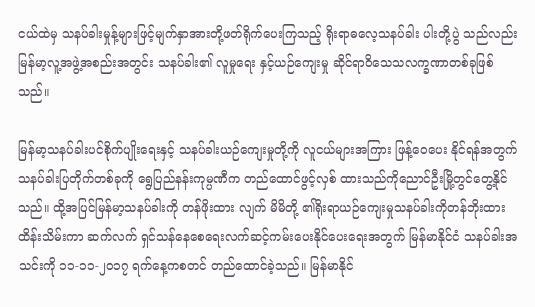ငယ်ထဲမှ သနပ်ခါးမှုန့်များဖြင့်မျက်နှာအားတို့ဖတ်ရိုက်ပေးကြသည့် ရိုးရာဓလေ့သနပ်ခါး ပါးတို့ပွဲ သည်လည်း မြန်မာ့လူ့အဖွဲ့အစည်းအတွင်း သနပ်ခါး၏ လူမှုရေး နှင့်ယဉ်ကျေးမှု ဆိုင်ရာဝိသေသလက္ခဏာတစ်ခုဖြစ်သည်။

မြန်မာ့သနပ်ခါးပင်စိုက်ပျိုးရေးနှင့် သနပ်ခါးယဉ်ကျေးမှုတို့ကို လူငယ်များအကြား ဖြန့်ဝေပေး နိုင်ရန်အတွက် သနပ်ခါးပြတိုက်တစ်ခုကို ရွေပြည်နန်းကုမ္ပဏီက တည်ထောင်ဖွင့်လှစ် ထားသည်ကိုညောင်ဦးမြို့တွင်တွေ့နိုင်သည်။ ထို့အပြင်မြန်မာ့သနပ်ခါးကို တန်ဖိုးထား လျက် မိမိတို့ ၏ရိုးရာယဉ်ကျေးမှုသနပ်ခါးကိုတန်ဘိုးထား ထိန်းသိမ်းကာ ဆက်လက် ရှင်သန်နေစေရေးလက်ဆင့်ကမ်းပေးနိုင်ပေးရေးအတွက် မြန်မာနိုင်ငံ သနပ်ခါးအသင်းကို ၁၁-၁၁-၂၀၁၇ ရက်နေ့ကစတင် တည်ထောင်ခဲ့သည်။ မြန်မာနိုင်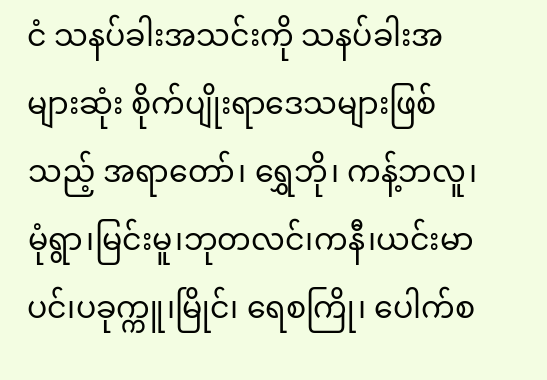ငံ သနပ်ခါးအသင်းကို သနပ်ခါးအများဆုံး စိုက်ပျိုးရာဒေသများဖြစ်သည့် အရာတော်၊ ရွှေဘို၊ ကန့်ဘလူ၊မုံရွာ၊မြင်းမူ၊ဘုတလင်၊ကနီ၊ယင်းမာပင်၊ပခုက္ကူ၊မြိုင်၊ ရေစကြို၊ ပေါက်စ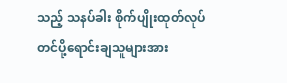သည့် သနပ်ခါး စိုက်ပျိုးထုတ်လုပ်တင်ပို့ရောင်းချသူများအား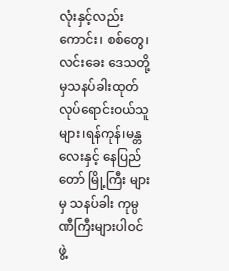လုံးနှင့်လည်းကောင်း၊ စစ်တွေ၊လင်းခေး ဒေသတို့မှသနပ်ခါးထုတ်လုပ်ရောင်းဝယ်သူများ၊ရန်ကုန်၊မန္တလေးနှင့် နေပြည်တော် မြို့ကြီး များမှ သနပ်ခါး ကုမ္ပဏီကြီးများပါဝင်ဖွဲ့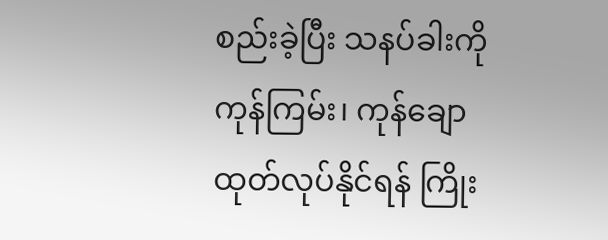စည်းခဲ့ပြီး သနပ်ခါးကို ကုန်ကြမ်း၊ ကုန်ချော ထုတ်လုပ်နိုင်ရန် ကြိုး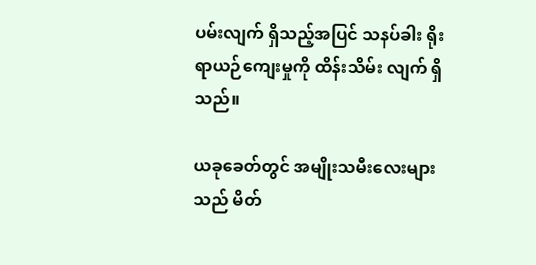ပမ်းလျက် ရှိသည့်အပြင် သနပ်ခါး ရိုးရာယဉ်ကျေးမှုကို ထိန်းသိမ်း လျက် ရှိသည်။

ယခုခေတ်တွင် အမျိုးသမီးလေးများသည် မိတ်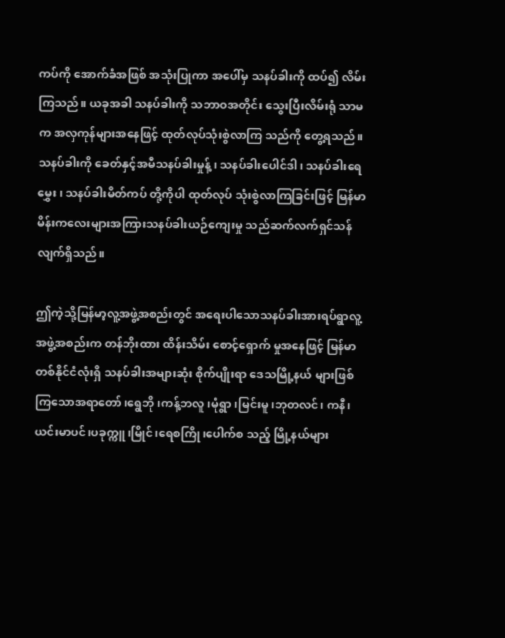ကပ်ကို အောက်ခံအဖြစ် အသုံးပြုကာ အပေါ်မှ သနပ်ခါးကို ထပ်၍ လိမ်းကြသည်။ ယခုအခါ သနပ်ခါးကို သဘာဝအတိုင်း သွေးပြီးလိမ်းရုံ သာမက အလှကုန်များအနေဖြင့် ထုတ်လုပ်သုံးစွဲလာကြ သည်ကို တွေ့ရသည်။ သနပ်ခါးကို ခေတ်နှင့်အမီသနပ်ခါးမှုန့်၊ သနပ်ခါးပေါင်ဒါ၊ သနပ်ခါးရေမွှေး၊ သနပ်ခါးမိတ်ကပ် တို့ကိုပါ ထုတ်လုပ် သုံးစွဲလာကြခြင်းဖြင့် မြန်မာမိန်းကလေးများအကြားသနပ်ခါးယဉ်ကျေးမှု သည်ဆက်လက်ရှင်သန်လျက်ရှိသည်။

ဤကဲ့သို့မြန်မာ့လူ့အဖွဲ့အစည်းတွင် အရေးပါသောသနပ်ခါးအားရပ်ရွာလူ့အဖွဲ့အစည်းက တန်ဘိုးထား ထိန်းသိမ်း စောင့်ရှောက် မှုအနေဖြင့် မြန်မာတစ်နိုင်ငံလုံးရှိ သနပ်ခါးအများဆုံး စိုက်ပျိုးရာ ဒေသမြို့နယ် များဖြစ်ကြသောအရာတော်၊ရွေဘို၊ကန့်ဘလူ၊မုံရွာ၊မြင်းမူ၊ဘုတလင်၊ ကနီ၊ယင်းမာပင်၊ပခုက္ကူ၊မြိုင်၊ရေစကြို၊ပေါက်စ သည့် မြို့နယ်များ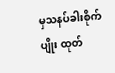မှသနပ်ခါးစိုက်ပျိုး ထုတ်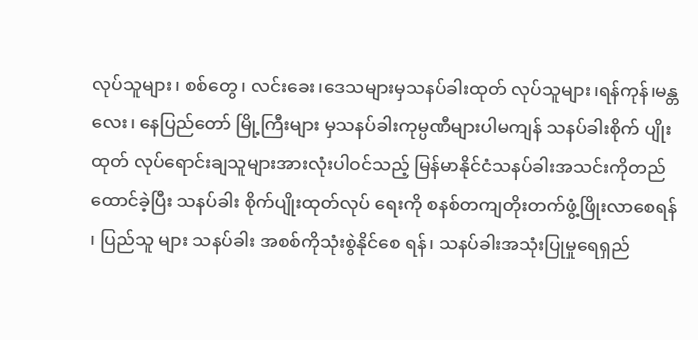လုပ်သူများ၊ စစ်တွေ၊ လင်းခေး၊ဒေသများမှသနပ်ခါးထုတ် လုပ်သူများ၊ရန်ကုန်၊မန္တလေး၊ နေပြည်တော် မြို့ကြီးများ မှသနပ်ခါးကုမ္ပဏီများပါမကျန် သနပ်ခါးစိုက် ပျိုးထုတ် လုပ်ရောင်းချသူများအားလုံးပါဝင်သည့် မြန်မာနိုင်ငံသနပ်ခါးအသင်းကိုတည်ထောင်ခဲ့ပြီး သနပ်ခါး စိုက်ပျိုးထုတ်လုပ် ရေးကို စနစ်တကျတိုးတက်ဖွံ့ဖြိုးလာစေရန် ၊ ပြည်သူ များ သနပ်ခါး အစစ်ကိုသုံးစွဲနိုင်စေ ရန်၊ သနပ်ခါးအသုံးပြုမှုရေရှည်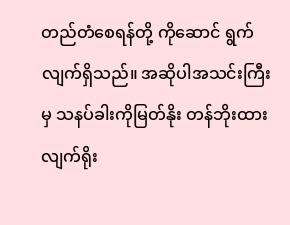တည်တံစေရန်တို့ ကိုဆောင် ရွက်လျက်ရှိသည်။ အဆိုပါအသင်းကြီးမှ သနပ်ခါးကိုမြတ်နိုး တန်ဘိုးထား လျက်ရိုး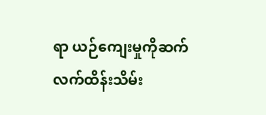ရာ ယဉ်ကျေးမှုကိုဆက်လက်ထိန်းသိမ်း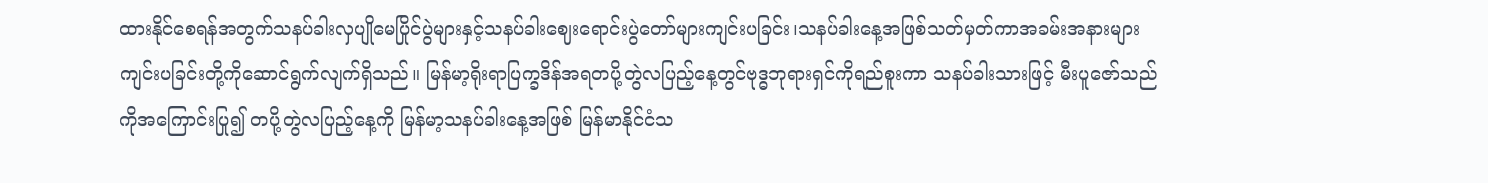ထားနိုင်စေရန်အတွက်သနပ်ခါးလှပျိုမေပြိုင်ပွဲများနှင့်သနပ်ခါးဈေးရောင်းပွဲတော်များကျင်းပခြင်း၊သနပ်ခါးနေ့အဖြစ်သတ်မှတ်ကာအခမ်းအနားများကျင်းပခြင်းတို့ကိုဆောင်ရွက်လျက်ရှိသည်။ မြန်မာ့ရိုးရာပြက္ခဒိန်အရတပို့တွဲလပြည့်နေ့တွင်ဗုဒ္ဓဘုရားရှင်ကိုရည်စူးကာ သနပ်ခါးသားဖြင့် မီးပူဇော်သည် ကိုအကြောင်းပြု၍ တပို့တွဲလပြည့်နေ့ကို မြန်မာ့သနပ်ခါးနေ့အဖြစ် မြန်မာနိုင်ငံသ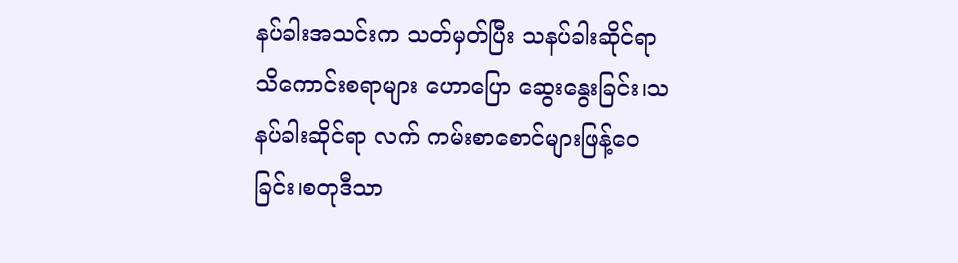နပ်ခါးအသင်းက သတ်မှတ်ပြီး သနပ်ခါးဆိုင်ရာသိကောင်းစရာများ ဟောပြော ဆွေးနွေးခြင်း၊သနပ်ခါးဆိုင်ရာ လက် ကမ်းစာစောင်များဖြန့်ဝေခြင်း၊စတုဒီသာ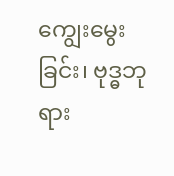ကျွေးမွေးခြင်း၊ ဗုဒ္ဓဘုရား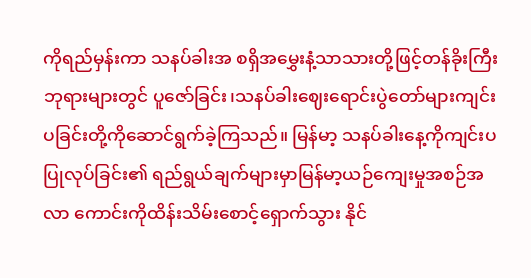ကိုရည်မှန်းကာ သနပ်ခါးအ စရှိအမွှေးနံ့သာသားတို့ဖြင့်တန်ခိုးကြီးဘုရားများတွင် ပူဇော်ခြင်း၊သနပ်ခါးဈေးရောင်းပွဲတော်များကျင်းပခြင်းတို့ကိုဆောင်ရွက်ခဲ့ကြသည်။ မြန်မာ့ သနပ်ခါးနေ့ကိုကျင်းပပြုလုပ်ခြင်း၏ ရည်ရွယ်ချက်များမှာမြန်မာ့ယဉ်ကျေးမှုအစဉ်အလာ ကောင်းကိုထိန်းသိမ်းစောင့်ရှောက်သွား နိုင်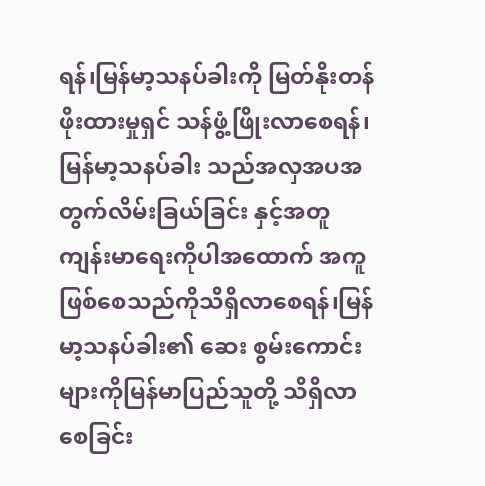ရန်၊မြန်မာ့သနပ်ခါးကို မြတ်နိုးတန်ဖိုးထားမှုရှင် သန်ဖွံ့ဖြိုးလာစေရန်၊ မြန်မာ့သနပ်ခါး သည်အလှအပအတွက်လိမ်းခြယ်ခြင်း နှင့်အတူ ကျန်းမာရေးကိုပါအထောက် အကူ ဖြစ်စေသည်ကိုသိရှိလာစေရန်၊မြန်မာ့သနပ်ခါး၏ ဆေး စွမ်းကောင်းများကိုမြန်မာပြည်သူတို့ သိရှိလာစေခြင်း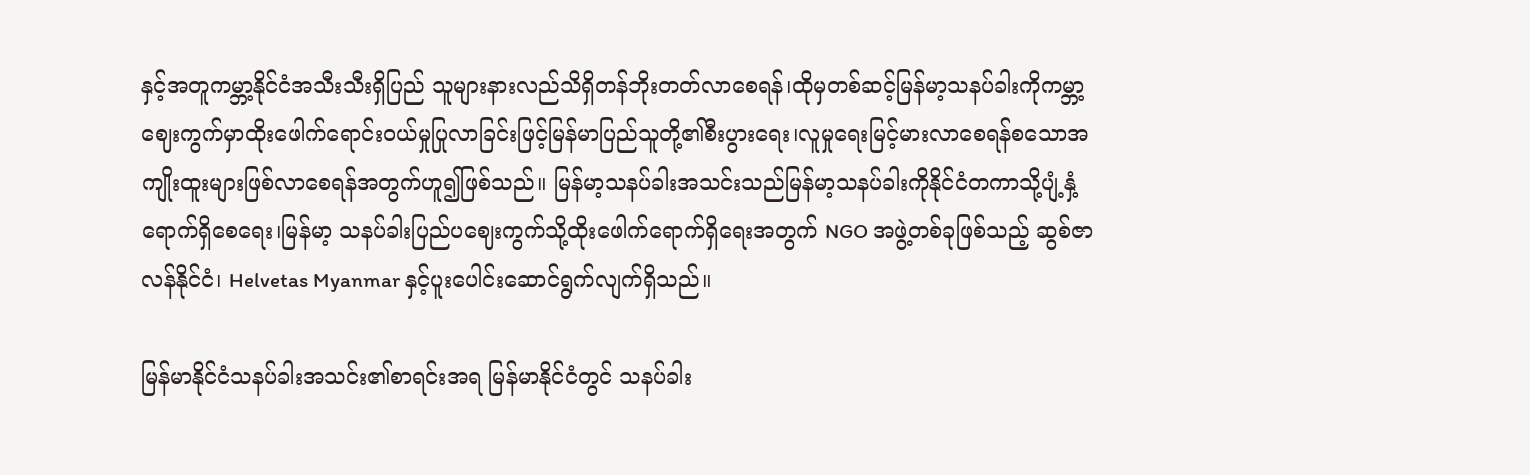နှင့်အတူကမ္ဘာ့နိုင်ငံအသီးသီးရှိပြည် သူများနားလည်သိရှိတန်ဘိုးတတ်လာစေရန်၊ထိုမှတစ်ဆင့်မြန်မာ့သနပ်ခါးကိုကမ္ဘာ့ဈေးကွက်မှာထိုးဖေါက်ရောင်းဝယ်မှုပြုလာခြင်းဖြင့်မြန်မာပြည်သူတို့၏စီးပွားရေး၊လူမှုရေးမြင့်မားလာစေရန်စသောအကျိုးထူးများဖြစ်လာစေရန်အတွက်ဟူ၍ဖြစ်သည်။ မြန်မာ့သနပ်ခါးအသင်းသည်မြန်မာ့သနပ်ခါးကိုနိုင်ငံတကာသို့ပျံ့နှံ့ရောက်ရှိစေရေး၊မြန်မာ့ သနပ်ခါးပြည်ပဈေးကွက်သို့ထိုးဖေါက်ရောက်ရှိရေးအတွက် NGO အဖွဲ့တစ်ခုဖြစ်သည့် ဆွစ်ဇာလန်နိုင်ငံ၊ Helvetas Myanmar နှင့်ပူးပေါင်းဆောင်ရွက်လျက်ရှိသည်။

မြန်မာနိုင်ငံသနပ်ခါးအသင်း၏စာရင်းအရ မြန်မာနိုင်ငံတွင် သနပ်ခါး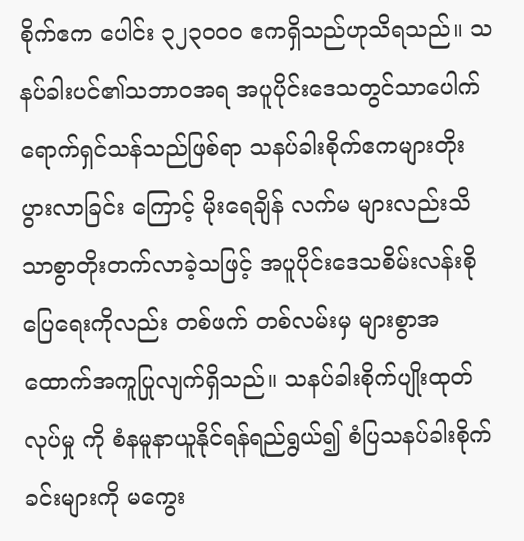စိုက်ဧက ပေါင်း ၃၂၃၀၀၀ ဧကရှိသည်ဟုသိရသည်။ သနပ်ခါးပင်၏သဘာဝအရ အပူပိုင်းဒေသတွင်သာပေါက် ရောက်ရှင်သန်သည်ဖြစ်ရာ သနပ်ခါးစိုက်ဧကများတိုးပွားလာခြင်း ကြောင့် မိုးရေချိန် လက်မ များလည်းသိသာစွာတိုးတက်လာခဲ့သဖြင့် အပူပိုင်းဒေသစိမ်းလန်းစိုပြေရေးကိုလည်း တစ်ဖက် တစ်လမ်းမှ များစွာအထောက်အကူပြုလျက်ရှိသည်။ သနပ်ခါးစိုက်ပျိုးထုတ်လုပ်မှု ကို စံနမူနာယူနိုင်ရန်ရည်ရွယ်၍ စံပြသနပ်ခါးစိုက်ခင်းများကို မကွေး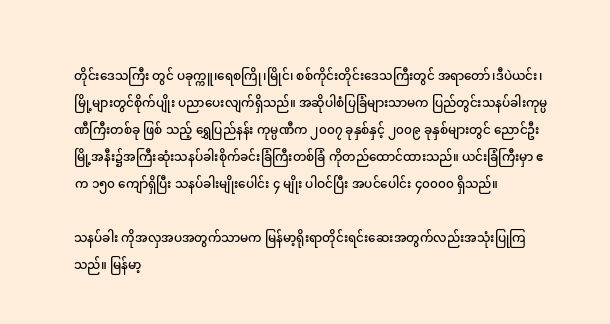တိုင်းဒေသကြီး တွင် ပခုက္ကူ၊ရေစကြို၊မြိုင်၊ စစ်ကိုင်းတိုင်းဒေသကြီးတွင် အရာတော်၊ဒီပဲယင်း၊မြို့များတွင်စိုက်ပျိုး ပညာပေးလျက်ရှိသည်။ အဆိုပါစံပြခြံများသာမက ပြည်တွင်းသနပ်ခါးကုမ္ပဏီကြီးတစ်ခု ဖြစ် သည့် ရွှေပြည်နန်း ကုမ္ပဏီက ၂၀၀၇ ခုနှစ်နှင့် ၂၀၀၉ ခုနှစ်များတွင် ညောင်ဦးမြို့အနီး၌အကြီးဆုံးသနပ်ခါးစိုက်ခင်းခြံကြီးတစ်ခြံ ကိုတည်ထောင်ထားသည်။ ယင်းခြံကြီးမှာ ဧက ၁၅၀ ကျော်ရှိပြီး သနပ်ခါးမျိုးပေါင်း ၄ မျိုး ပါဝင်ပြီး အပင်ပေါင်း ၄၀၀၀၀ ရှိသည်။

သနပ်ခါး ကိုအလှအပအတွက်သာမက မြန်မာ့ရိုးရာတိုင်းရင်းဆေးအတွက်လည်းအသုံးပြုကြ သည်။ မြန်မာ့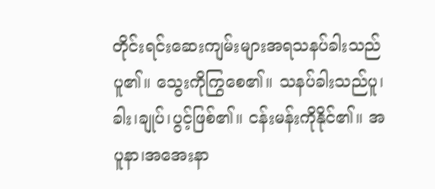တိုင်းရင်းဆေးကျမ်းများအရသနပ်ခါးသည် ပူ၏။ သွေးကိုကြွစေ၏။ သနပ်ခါးသည်ပူ၊ခါး၊ချုပ်၊ပွင့်ဖြစ်၏။ ငန်းမန်းကိုနိုင်၏။ အပူနာ၊အအေးနာ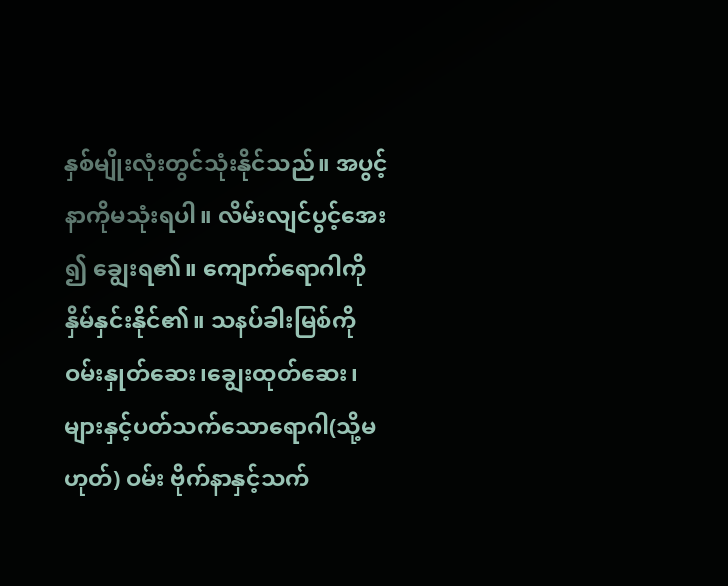နှစ်မျိုးလုံးတွင်သုံးနိုင်သည်။ အပွင့်နာကိုမသုံးရပါ။ လိမ်းလျင်ပွင့်အေး ၍ ချွေးရ၏။ ကျောက်ရောဂါကိုနှိမ်နှင်းနိုင်၏။ သနပ်ခါးမြစ်ကို ဝမ်းနှုတ်ဆေး၊ချွေးထုတ်ဆေး၊များနှင့်ပတ်သက်သောရောဂါ(သို့မဟုတ်) ဝမ်း ဗိုက်နာနှင့်သက်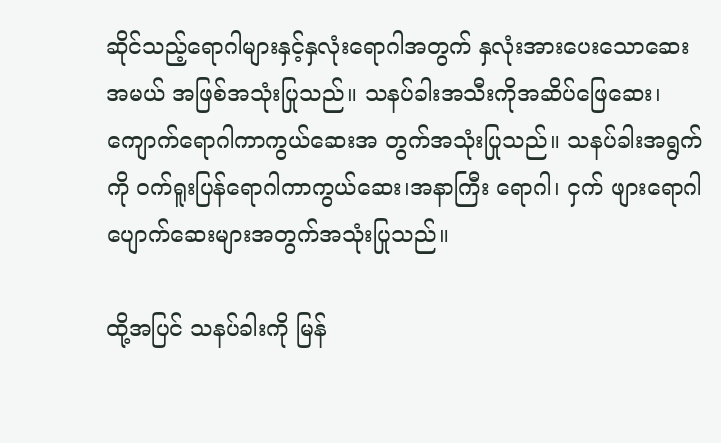ဆိုင်သည့်ရောဂါများနှင့်နှလုံးရောဂါအတွက် နှလုံးအားပေးသောဆေးအမယ် အဖြစ်အသုံးပြုသည်။ သနပ်ခါးအသီးကိုအဆိပ်ဖြေဆေး၊ကျောက်ရောဂါကာကွယ်ဆေးအ တွက်အသုံးပြုသည်။ သနပ်ခါးအရွက်ကို ဝက်ရူးပြန်ရောဂါကာကွယ်ဆေး၊အနာကြီး ရောဂါ၊ ငှက် ဖျားရောဂါပျောက်ဆေးများအတွက်အသုံးပြုသည်။

ထို့အပြင် သနပ်ခါးကို မြန်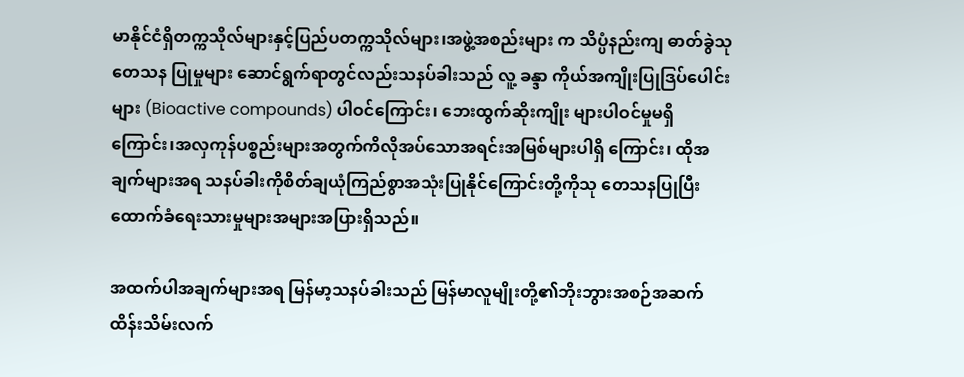မာနိုင်ငံရှိတက္ကသိုလ်များနှင့်ပြည်ပတက္ကသိုလ်များ၊အဖွဲ့အစည်းများ က သိပ္ပံနည်းကျ ဓာတ်ခွဲသုတေသန ပြုမှုများ ဆောင်ရွက်ရာတွင်လည်းသနပ်ခါးသည် လူ့ ခန္ဒာ ကိုယ်အကျိုးပြုဒြပ်ပေါင်းများ (Bioactive compounds) ပါဝင်ကြောင်း၊ ဘေးထွက်ဆိုးကျိုး များပါဝင်မှုမရှိကြောင်း၊အလှကုန်ပစ္စည်းများအတွက်ကိလိုအပ်သောအရင်းအမြစ်များပါရှိ ကြောင်း၊ ထိုအချက်များအရ သနပ်ခါးကိုစိတ်ချယုံကြည်စွာအသုံးပြုနိုင်ကြောင်းတို့ကိုသု တေသနပြုပြီးထောက်ခံရေးသားမှုများအများအပြားရှိသည်။

အထက်ပါအချက်များအရ မြန်မာ့သနပ်ခါးသည် မြန်မာလူမျိုးတို့၏ဘိုးဘွားအစဉ်အဆက် ထိန်းသိမ်းလက်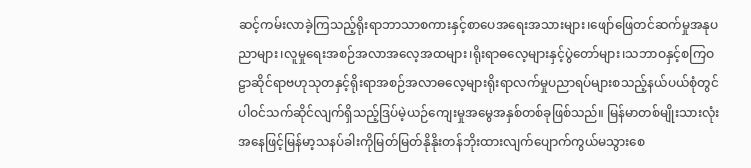ဆင့်ကမ်းလာခဲ့ကြသည့်ရိုးရာဘာသာစကားနှင့်စာပေအရေးအသားများ၊ဖျော်ဖြေတင်ဆက်မှုအနုပညာများ၊လူမှုရေးအစဉ်အလာအလေ့အထများ၊ရိုးရာဓလေ့များနှင့်ပွဲတော်များ၊သဘာဝနှင့်စကြဝဠာဆိုင်ရာဗဟုသုတနှင့်ရိုးရာအစဉ်အလာဓလေ့များရိုးရာလက်မှုပညာရပ်များစသည့်နယ်ပယ်စုံတွင်ပါဝင်သက်ဆိုင်လျက်ရှိသည့်ဒြပ်မဲ့ယဉ်ကျေးမှုအမွေအနှစ်တစ်ခုဖြစ်သည်။ မြန်မာတစ်မျိုးသားလုံးအနေဖြင့်မြန်မာ့သနပ်ခါးကိုမြတ်မြတ်နိုနိုးတန်ဘိုးထားလျက်ပျောက်ကွယ်မသွားစေ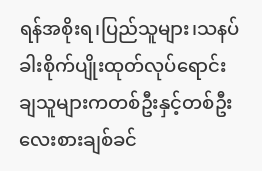ရန်အစိုးရ၊ပြည်သူများ၊သနပ်ခါးစိုက်ပျိုးထုတ်လုပ်ရောင်းချသူများကတစ်ဦးနှင့်တစ်ဦးလေးစားချစ်ခင်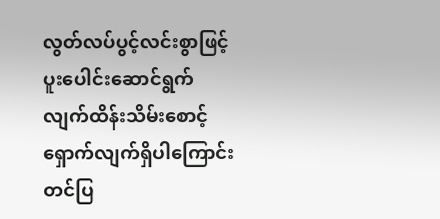လွတ်လပ်ပွင့်လင်းစွာဖြင့်ပူးပေါင်းဆောင်ရွက် လျက်ထိန်းသိမ်းစောင့်ရှောက်လျက်ရှိပါကြောင်းတင်ပြ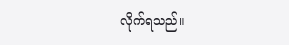လိုက်ရသည်။